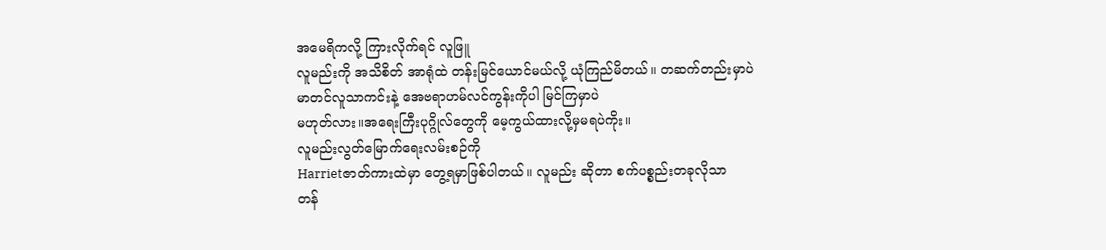အမေရိကလို့ ကြားလိုက်ရင် လူဖြူ
လူမည်းကို အသိစိတ် အာရုံထဲ တန်းမြင်ယောင်မယ်လို့ ယုံကြည်မိတယ်။ တဆက်တည်းမှာပဲ
မာတင်လူသာကင်းနဲ့ အေဗရာဟမ်လင်ကွန်းကိုပါ မြင်ကြမှာပဲ
မဟုတ်လား။အရေးကြီးပုဂ္ဂိုလ်တွေကို မေ့ကွယ်ထားလို့မှမရပဲကိုး။
လူမည်းလွတ်မြောက်ရေးလမ်းစဉ်ကို
Harrietဇာတ်ကားထဲမှာ တွေ့ရမှာဖြစ်ပါတယ်။ လူမည်း ဆိုတာ စက်ပစ္စည်းတခုလိုသာ
တန်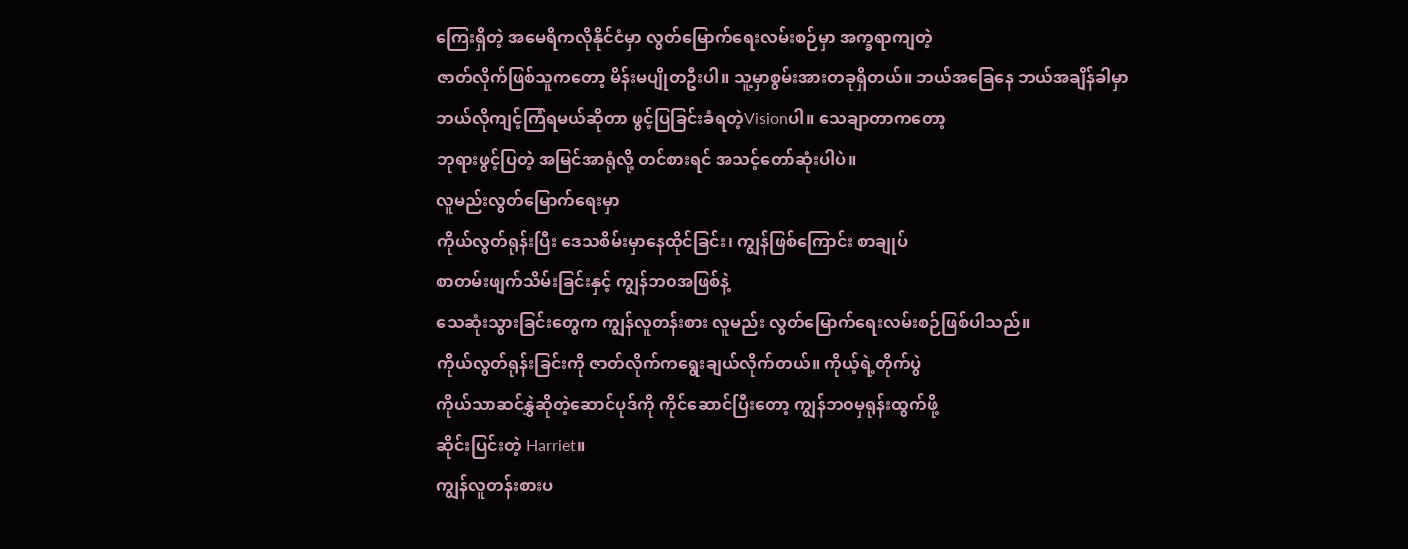ကြေးရှိတဲ့ အမေရိကလိုနိုင်ငံမှာ လွတ်မြောက်ရေးလမ်းစဉ်မှာ အက္ခရာကျတဲ့
ဇာတ်လိုက်ဖြစ်သူကတော့ မိန်းမပျိုတဦးပါ။ သူ့မှာစွမ်းအားတခုရှိတယ်။ ဘယ်အခြေနေ ဘယ်အချိန်ခါမှာ
ဘယ်လိုကျင့်ကြံရမယ်ဆိုတာ ဖွင့်ပြခြင်းခံရတဲ့Visionပါ။ သေချာတာကတော့
ဘုရားဖွင့်ပြတဲ့ အမြင်အာရုံလို့ တင်စားရင် အသင့်တော်ဆုံးပါပဲ။
လူမည်းလွတ်မြောက်ရေးမှာ
ကိုယ်လွတ်ရုန်းပြီး ဒေသစိမ်းမှာနေထိုင်ခြင်း၊ ကျွန်ဖြစ်ကြောင်း စာချုပ်
စာတမ်းဖျက်သိမ်းခြင်းနှင့် ကျွန်ဘ၀အဖြစ်နဲ့
သေဆုံးသွားခြင်းတွေက ကျွန်လူတန်းစား လူမည်း လွတ်မြောက်ရေးလမ်းစဉ်ဖြစ်ပါသည်။
ကိုယ်လွတ်ရုန်းခြင်းကို ဇာတ်လိုက်ကရွေးချယ်လိုက်တယ်။ ကိုယ့်ရဲ့တိုက်ပွဲ
ကိုယ်သာဆင်နွှဲဆိုတဲ့ဆောင်ပုဒ်ကို ကိုင်ဆောင်ပြီးတော့ ကျွန်ဘ၀မှရုန်းထွက်ဖို့
ဆိုင်းပြင်းတဲ့ Harriet။
ကျွန်လူတန်းစားပ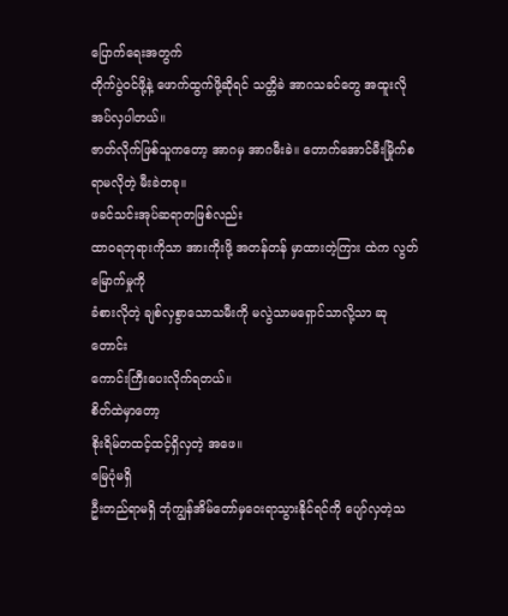ပြောက်ရေးအတွက်
တိုက်ပွဲဝင်ဖို့နဲ့ ဖောက်ထွက်ဖို့ဆိုရင် သတ္တိခဲ အာဂသခင်တွေ အထူးလိုအပ်လှပါတယ်။
ဇာတ်လိုက်ဖြစ်သူကတော့ အာဂမှ အာဂမီးခဲ။ တောက်အောင်မီးမြိုက်စရာမလိုတဲ့ မီးခဲတခု။
ဖခင်သင်းအုပ်ဆရာတဖြစ်လည်း
ထာဝရဘုရားကိုသာ အားကိုးဖို့ အတန်တန် မှာထားတဲ့ကြား ထဲက လွတ်မြောက်မှုကို
ခံစားလိုတဲ့ ချစ်လှစွာသောသမီးကို မလွဲသာမရှောင်သာလို့သာ ဆုတောင်း
ကောင်းကြီးပေးလိုက်ရတယ်။
စိတ်ထဲမှာတော့
စိုးရိမ်တထင့်ထင့်ရှိလှတဲ့ အဖေ။
မြေပုံမရှိ
ဦးတည်ရာမရှိ ဘုံကျွန်အိမ်တော်မှဝေးရာသွားနိုင်ရင်ကို ပျော်လှတဲ့သ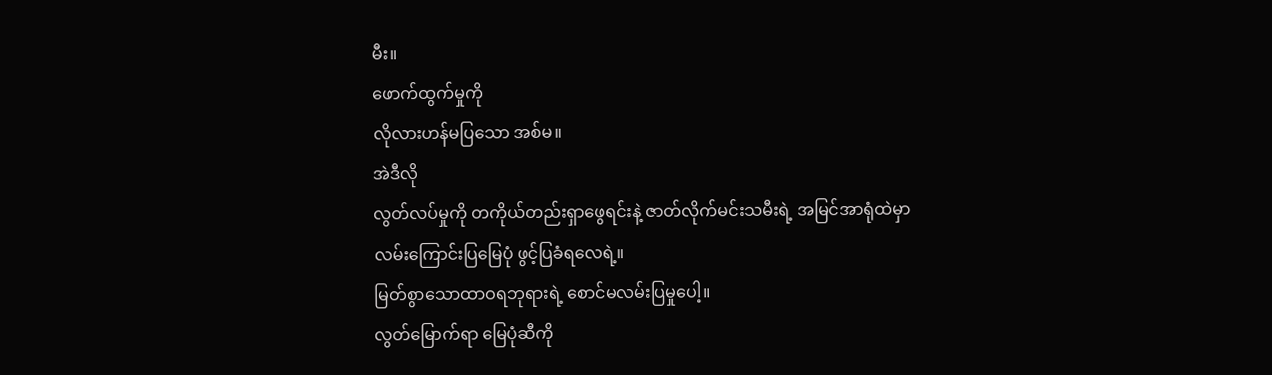မီး။
ဖောက်ထွက်မှုကို
လိုလားဟန်မပြသော အစ်မ။
အဲဒီလို
လွတ်လပ်မှုကို တကိုယ်တည်းရှာဖွေရင်းနဲ့ ဇာတ်လိုက်မင်းသမီးရဲ့ အမြင်အာရုံထဲမှာ လမ်းကြောင်းပြမြေပုံ ဖွင့်ပြခံရလေရဲ့။
မြတ်စွာသောထာဝရဘုရားရဲ့ စောင်မလမ်းပြမှုပေါ့။
လွတ်မြောက်ရာ မြေပုံဆီကို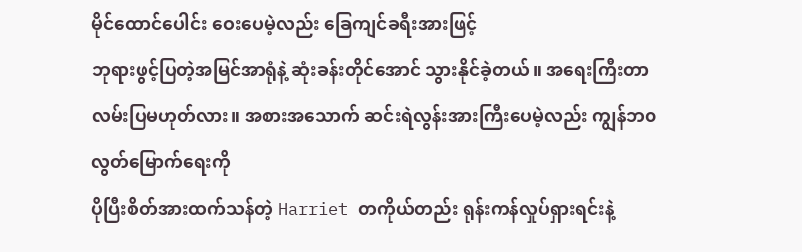မိုင်ထောင်ပေါင်း ဝေးပေမဲ့လည်း ခြေကျင်ခရီးအားဖြင့်
ဘုရားဖွင့်ပြတဲ့အမြင်အာရုံနဲ့ ဆုံးခန်းတိုင်အောင် သွားနိုင်ခဲ့တယ်။ အရေးကြီးတာ
လမ်းပြမဟုတ်လား။ အစားအသောက် ဆင်းရဲလွန်းအားကြီးပေမဲ့လည်း ကျွန်ဘ၀လွတ်မြောက်ရေးကို
ပိုပြီးစိတ်အားထက်သန်တဲ့ Harriet တကိုယ်တည်း ရုန်းကန်လှုပ်ရှားရင်းနဲ့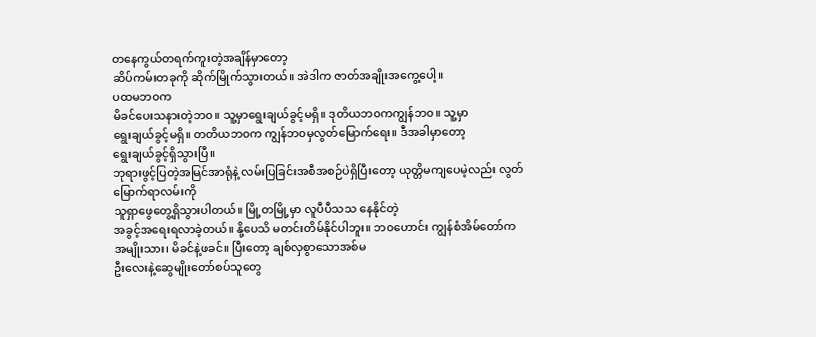တနေကွယ်တရက်ကူးတဲ့အချိန်မှာတော့
ဆိပ်ကမ်းတခုကို ဆိုက်မြိုက်သွားတယ်။ အဲဒါက ဇာတ်အချိုးအကွေ့ပေါ့။
ပထမဘ၀က
မိခင်ပေးသနားတဲ့ဘ၀။ သူ့မှာရွေးချယ်ခွင့်မရှိ။ ဒုတိယဘ၀ကကျွန်ဘ၀။ သူ့မှာ
ရွေးချယ်ခွင့်မရှိ။ တတိယဘ၀က ကျွန်ဘ၀မှလွတ်မြောက်ရေး။ ဒီအခါမှာတော့
ရွေးချယ်ခွင့်ရှိသွားပြီ။
ဘုရားဖွင့်ပြတဲ့အမြင်အာရုံနဲ့ လမ်းပြခြင်းအစီအစဉ်ပဲရှိပြီးတော့ ယုတ္တိမကျပေမဲ့လည်း လွတ်မြောက်ရာလမ်းကို
သူရှာဖွေတွေ့ရှိသွားပါတယ်။ မြို့တမြို့မှာ လူပီပီသသ နေနိုင်တဲ့
အခွင့်အရေးရလာခဲ့တယ်။ နို့ပေသိ မတင်းတိမ်နိုင်ပါဘူး။ ဘ၀ဟောင်း ကျွန်စံအိမ်တော်က
အမျိုးသား၊ မိခင်နဲ့ဖခင်။ ပြီးတော့ ချစ်လှစွာသောအစ်မ
ဦးလေးနဲ့ဆွေမျိုးတော်စပ်သူတွေ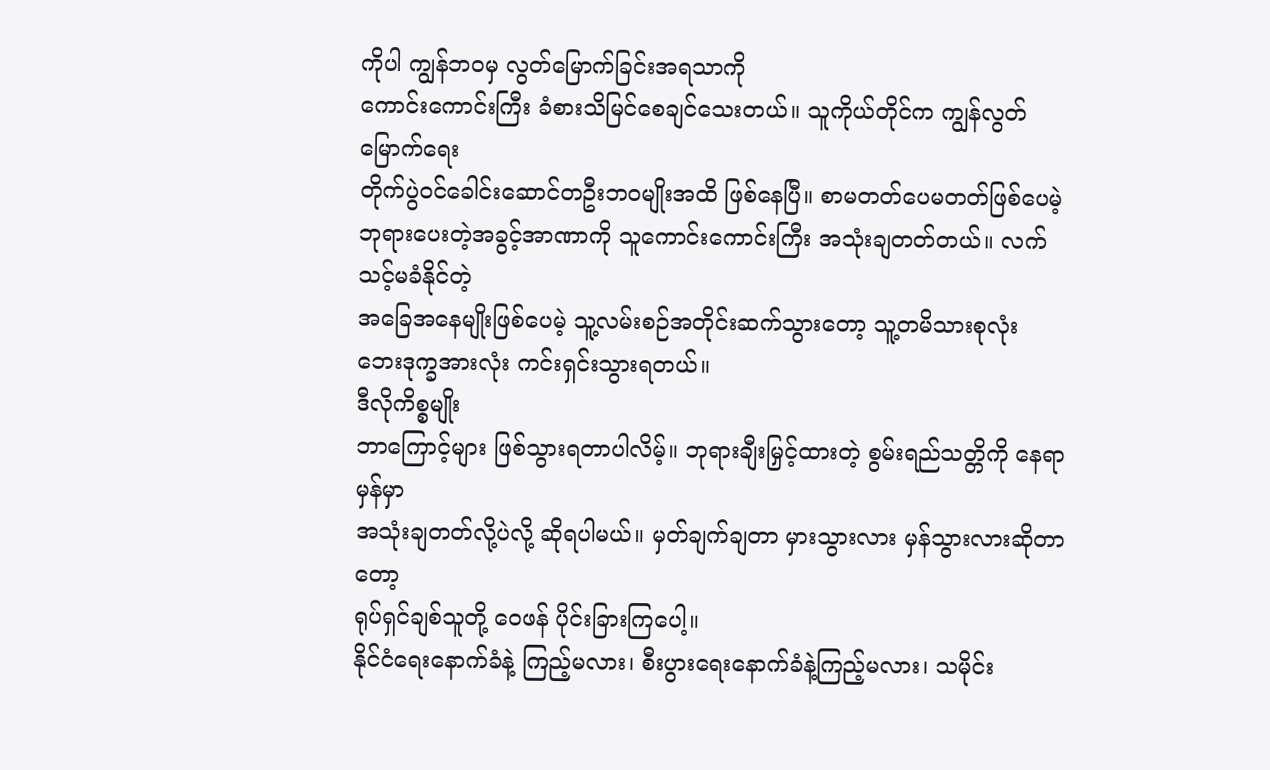ကိုပါ ကျွန်ဘ၀မှ လွတ်မြောက်ခြင်းအရသာကို
ကောင်းကောင်းကြီး ခံစားသိမြင်စေချင်သေးတယ်။ သူကိုယ်တိုင်က ကျွန်လွတ်မြောက်ရေး
တိုက်ပွဲဝင်ခေါင်းဆောင်တဦးဘ၀မျိုးအထိ ဖြစ်နေပြီ။ စာမတတ်ပေမတတ်ဖြစ်ပေမဲ့
ဘုရားပေးတဲ့အခွင့်အာဏာကို သူကောင်းကောင်းကြီး အသုံးချတတ်တယ်။ လက်သင့်မခံနိုင်တဲ့
အခြေအနေမျိုးဖြစ်ပေမဲ့ သူ့လမ်းစဉ်အတိုင်းဆက်သွားတော့ သူ့တမိသားစုလုံး
ဘေးဒုက္ခအားလုံး ကင်းရှင်းသွားရတယ်။
ဒီလိုကိစ္စမျိုး
ဘာကြောင့်များ ဖြစ်သွားရတာပါလိမ့်။ ဘုရားချီးမြှင့်ထားတဲ့ စွမ်းရည်သတ္တိကို နေရာမှန်မှာ
အသုံးချတတ်လို့ပဲလို့ ဆိုရပါမယ်။ မှတ်ချက်ချတာ မှားသွားလား မှန်သွားလားဆိုတာတော့
ရုပ်ရှင်ချစ်သူတို့ ဝေဖန် ပိုင်းခြားကြပေါ့။
နိုင်ငံရေးနောက်ခံနဲ့ ကြည့်မလား၊ စီးပွားရေးနောက်ခံနဲ့ကြည့်မလား၊ သမိုင်း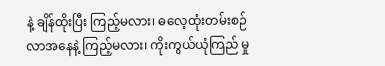နဲ့ ချိန်ထိုးပြီး ကြည့်မလား၊ ဓလေ့ထုံးတမ်းစဉ်လာအနေနဲ့ ကြည့်မလား၊ ကိုးကွယ်ယုံကြည် မှု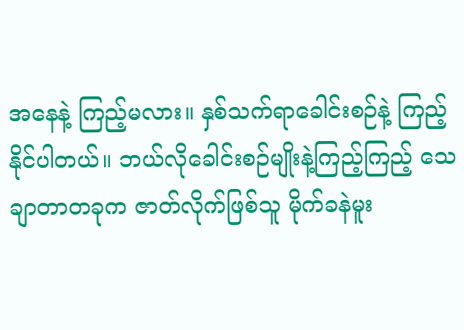အနေနဲ့ ကြည့်မလား။ နှစ်သက်ရာခေါင်းစဉ်နဲ့ ကြည့်နိုင်ပါတယ်။ ဘယ်လိုခေါင်းစဉ်မျိုးနဲ့ကြည့်ကြည့် သေချာတာတခုက ဇာတ်လိုက်ဖြစ်သူ မိုက်ခနဲမူး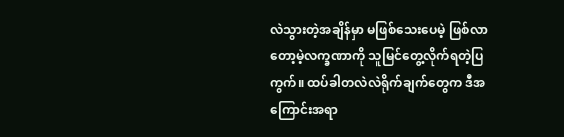လဲသွားတဲ့အချိန်မှာ မဖြစ်သေးပေမဲ့ ဖြစ်လာတော့မဲ့လက္ခဏာကို သူမြင်တွေ့လိုက်ရတဲ့ပြကွက်။ ထပ်ခါတလဲလဲရိုက်ချက်တွေက ဒီအကြောင်းအရာ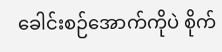ခေါင်းစဉ်အောက်ကိုပဲ စိုက်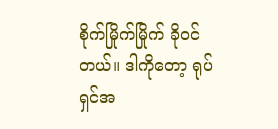စိုက်မြိုက်မြိုက် ခိုဝင်တယ်။ ဒါကိုတော့ ရုပ်ရှင်အ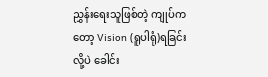ညွှန်းရေးသူဖြစ်တဲ့ ကျုပ်ကတော့ Vision (ရူပါရုံ)ရခြင်း လို့ပဲ ခေါင်း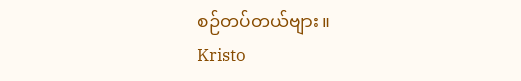စဉ်တပ်တယ်ဗျား။
Kristo